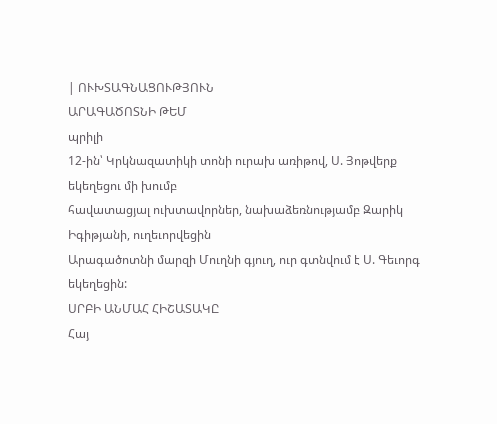| ՈՒԽՏԱԳՆԱՑՈՒԹՅՈՒՆ
ԱՐԱԳԱԾՈՏՆԻ ԹԵՄ
պրիլի
12-ին՝ Կրկնազատիկի տոնի ուրախ առիթով, Ս. Յոթվերք եկեղեցու մի խումբ
հավատացյալ ուխտավորներ, նախաձեռնությամբ Զարիկ Իգիթյանի, ուղեւորվեցին
Արագածոտնի մարզի Մուղնի գյուղ, ուր գտնվում է Ս. Գեւորգ եկեղեցին:
ՍՐԲԻ ԱՆՄԱՀ ՀԻՇԱՏԱԿԸ
Հայ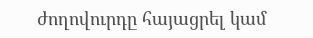ժողովուրդը հայացրել կամ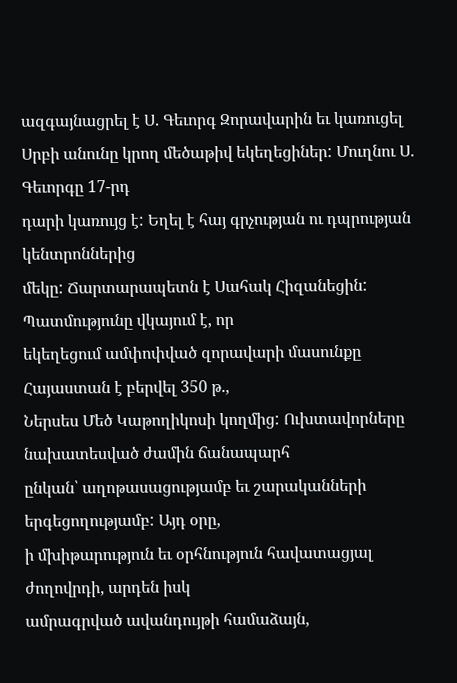ազգայնացրել է Ս. Գեւորգ Զորավարին եւ կառուցել
Սրբի անունը կրող մեծաթիվ եկեղեցիներ: Մուղնու Ս. Գեւորգը 17-րդ
դարի կառույց է: Եղել է հայ գրչության ու դպրության կենտրոններից
մեկը: Ճարտարապետն է Սահակ Հիզանեցին: Պատմությունը վկայում է, որ
եկեղեցում ամփոփված զորավարի մասունքը Հայաստան է բերվել 350 թ.,
Ներսես Մեծ Կաթողիկոսի կողմից: Ուխտավորները նախատեսված ժամին ճանապարհ
ընկան՝ աղոթասացությամբ եւ շարականների երգեցողությամբ: Այդ օրը,
ի մխիթարություն եւ օրհնություն հավատացյալ ժողովրդի, արդեն իսկ
ամրագրված ավանդույթի համաձայն,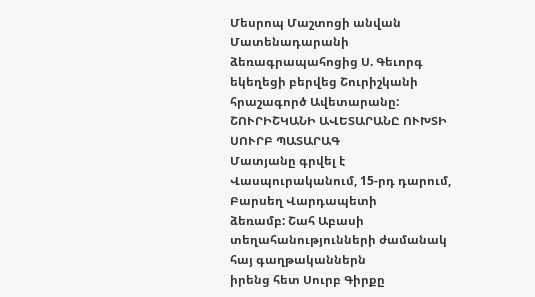Մեսրոպ Մաշտոցի անվան Մատենադարանի
ձեռագրապահոցից Ս. Գեւորգ եկեղեցի բերվեց Շուրիշկանի հրաշագործ Ավետարանը:
ՇՈՒՐԻՇԿԱՆԻ ԱՎԵՏԱՐԱՆԸ ՈՒԽՏԻ ՍՈՒՐԲ ՊԱՏԱՐԱԳ
Մատյանը գրվել է Վասպուրականում, 15-րդ դարում, Բարսեղ Վարդապետի
ձեռամբ: Շահ Աբասի տեղահանությունների ժամանակ հայ գաղթականներն
իրենց հետ Սուրբ Գիրքը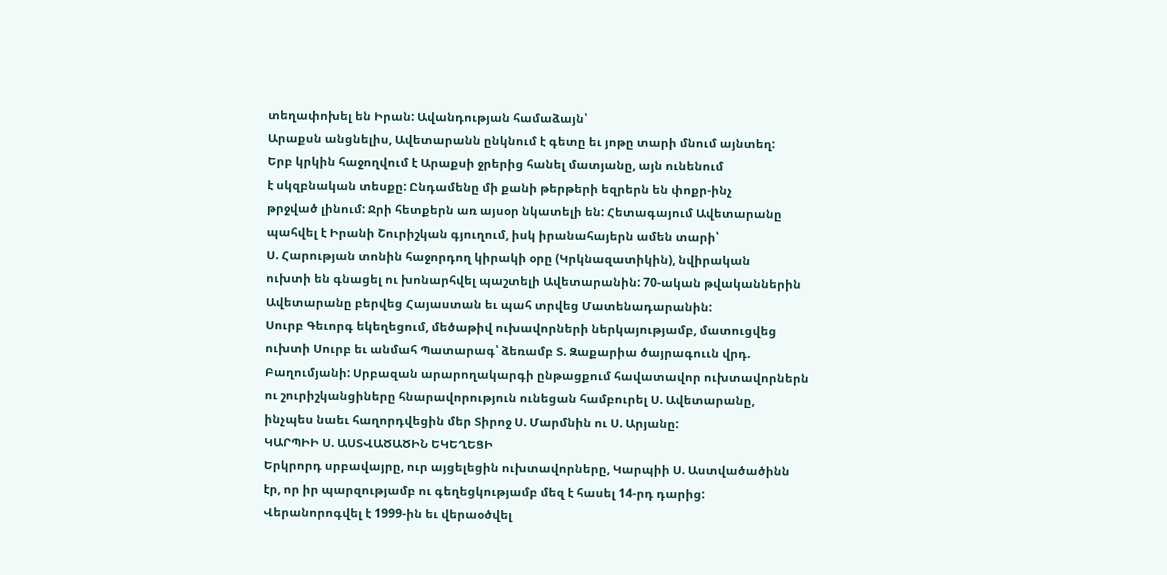տեղափոխել են Իրան: Ավանդության համաձայն՝
Արաքսն անցնելիս, Ավետարանն ընկնում է գետը եւ յոթը տարի մնում այնտեղ:
Երբ կրկին հաջողվում է Արաքսի ջրերից հանել մատյանը, այն ունենում
է սկզբնական տեսքը: Ընդամենը մի քանի թերթերի եզրերն են փոքր-ինչ
թրջված լինում: Ջրի հետքերն առ այսօր նկատելի են: Հետագայում Ավետարանը
պահվել է Իրանի Շուրիշկան գյուղում, իսկ իրանահայերն ամեն տարի՝
Ս. Հարության տոնին հաջորդող կիրակի օրը (Կրկնազատիկին), նվիրական
ուխտի են գնացել ու խոնարհվել պաշտելի Ավետարանին: 70-ական թվականներին
Ավետարանը բերվեց Հայաստան եւ պահ տրվեց Մատենադարանին:
Սուրբ Գեւորգ եկեղեցում, մեծաթիվ ուխավորների ներկայությամբ, մատուցվեց
ուխտի Սուրբ եւ անմահ Պատարագ՝ ձեռամբ Տ. Զաքարիա ծայրագոււն վրդ.
Բաղումյանի: Սրբազան արարողակարգի ընթացքում հավատավոր ուխտավորներն
ու շուրիշկանցիները հնարավորություն ունեցան համբուրել Ս. Ավետարանը,
ինչպես նաեւ հաղորդվեցին մեր Տիրոջ Ս. Մարմնին ու Ս. Արյանը:
ԿԱՐՊԻԻ Ս. ԱՍՏՎԱԾԱԾԻՆ ԵԿԵՂԵՑԻ
Երկրորդ սրբավայրը, ուր այցելեցին ուխտավորները, Կարպիի Ս. Աստվածածինն
էր, որ իր պարզությամբ ու գեղեցկությամբ մեզ է հասել 14-րդ դարից:
Վերանորոգվել է 1999-ին եւ վերաօծվել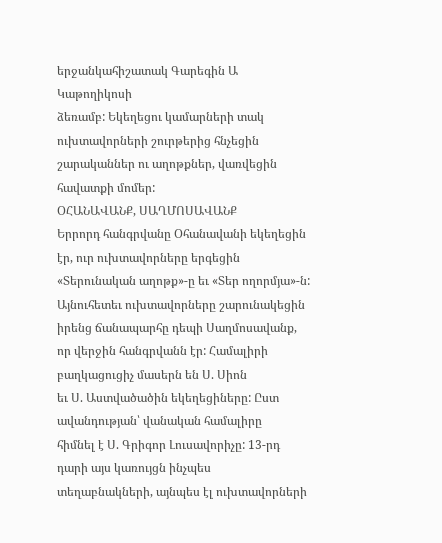երջանկահիշատակ Գարեգին Ա Կաթողիկոսի
ձեռամբ: Եկեղեցու կամարների տակ ուխտավորների շուրթերից հնչեցին
շարականներ ու աղոթքներ, վառվեցին հավատքի մոմեր:
ՕՀԱՆԱՎԱՆՔ, ՍԱՂՄՈՍԱՎԱՆՔ
Երրորդ հանգրվանը Օհանավանի եկեղեցին էր, ուր ուխտավորները երգեցին
«Տերունական աղոթք»-ը եւ «Տեր ողորմյա»-ն:
Այնուհետեւ ուխտավորները շարունակեցին իրենց ճանապարհը դեպի Սաղմոսավանք,
որ վերջին հանգրվանն էր: Համալիրի բաղկացուցիչ մասերն են Ս. Սիոն
եւ Ս. Աստվածածին եկեղեցիները: Ըստ ավանդության՝ վանական համալիրը
հիմնել է Ս. Գրիգոր Լուսավորիչը: 13-րդ դարի այս կառույցն ինչպես
տեղաբնակների, այնպես էլ ուխտավորների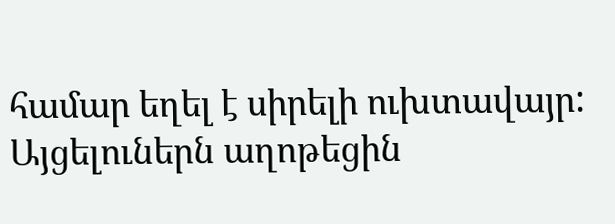համար եղել է սիրելի ուխտավայր:
Այցելուներն աղոթեցին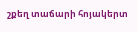շքեղ տաճարի հոյակերտ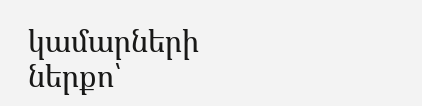կամարների ներքո՝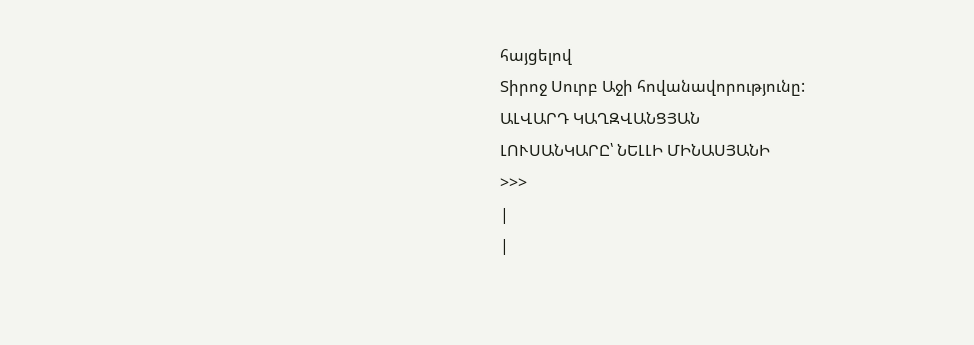հայցելով
Տիրոջ Սուրբ Աջի հովանավորությունը:
ԱԼՎԱՐԴ ԿԱՂԶՎԱՆՑՅԱՆ
ԼՈՒՍԱՆԿԱՐԸ՝ ՆԵԼԼԻ ՄԻՆԱՍՅԱՆԻ
>>>
|
|